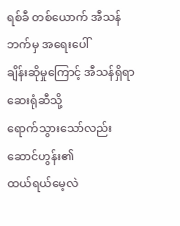ရစ်ခီ တစ်ယောက် အီသန်ဘက်မှ အရေးပေါ်
ချိန်းဆိုမှုကြောင့် အီသန်ရှိရာ ဆေးရုံဆီသို့
ရောက်သွားသော်လည်း ဆောင်ဟွန်း၏
ထယ်ရယ်မေ့လဲ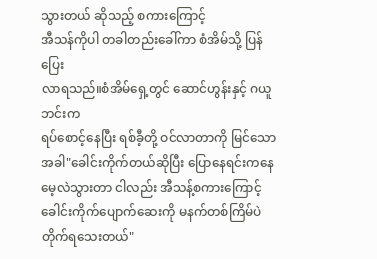သွားတယ် ဆိုသည့် စကားကြောင့်
အီသန်ကိုပါ တခါတည်းခေါ်ကာ စံအိမ်သို့ ပြန်ပြေး
လာရသည်။စံအိမ်ရှေ့တွင် ဆောင်ဟွန်းနှင့် ဂယူဘင်းက
ရပ်စောင့်နေပြီး ရစ်ခီ့တို့ ဝင်လာတာကို မြင်သောအခါ"ခေါင်းကိုက်တယ်ဆိုပြီး ပြောနေရင်းကနေ
မေ့လဲသွားတာ ငါလည်း အီသန့်စကားကြောင့်
ခေါင်းကိုက်ပျောက်ဆေးကို မနက်တစ်ကြိမ်ပဲ
တိုက်ရသေးတယ်"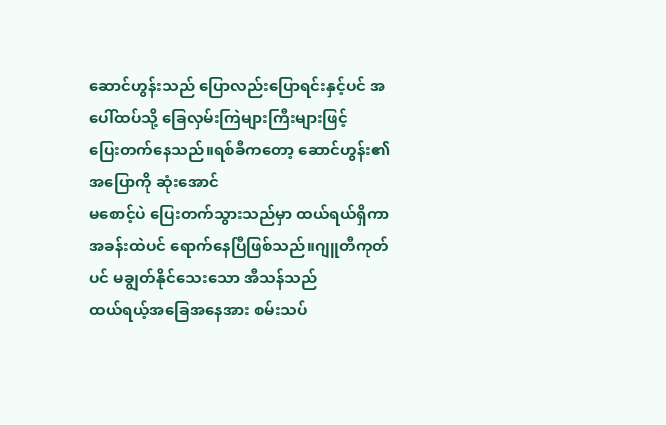ဆောင်ဟွန်းသည် ပြောလည်းပြောရင်းနှင့်ပင် အပေါ်ထပ်သို့ ခြေလှမ်းကြဲများကြီးများဖြင့်
ပြေးတက်နေသည်။ရစ်ခီကတော့ ဆောင်ဟွန်း၏အပြောကို ဆုံးအောင်
မစောင့်ပဲ ပြေးတက်သွားသည်မှာ ထယ်ရယ်ရှိကာ အခန်းထဲပင် ရောက်နေပြီဖြစ်သည်။ဂျူတီကုတ်ပင် မချွတ်နိုင်သေးသော အီသန်သည်
ထယ်ရယ့်အခြေအနေအား စမ်းသပ်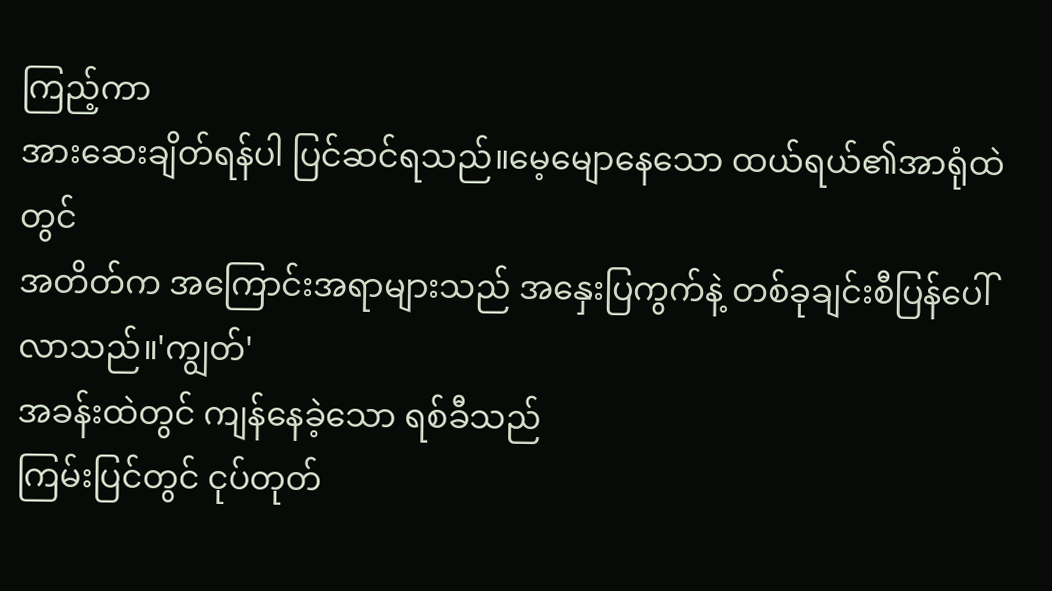ကြည့်ကာ
အားဆေးချိတ်ရန်ပါ ပြင်ဆင်ရသည်။မေ့မျောနေသော ထယ်ရယ်၏အာရုံထဲတွင်
အတိတ်က အကြောင်းအရာများသည် အနှေးပြကွက်နဲ့ တစ်ခုချင်းစီပြန်ပေါ်လာသည်။'ကျွတ်'
အခန်းထဲတွင် ကျန်နေခဲ့သော ရစ်ခီသည်
ကြမ်းပြင်တွင် ငုပ်တုတ်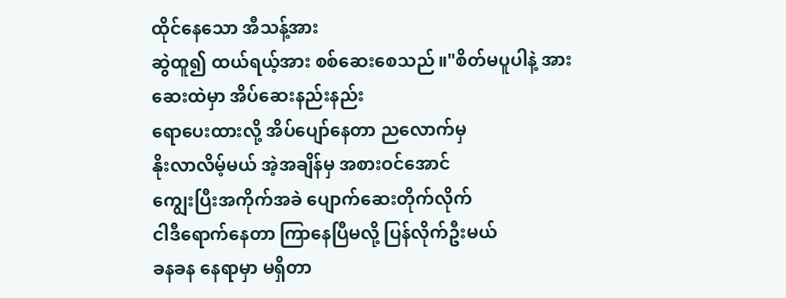ထိုင်နေသော အီသန့်အား
ဆွဲထူ၍ ထယ်ရယ့်အား စစ်ဆေးစေသည်။"စိတ်မပူပါနဲ့ အားဆေးထဲမှာ အိပ်ဆေးနည်းနည်း
ရောပေးထားလို့ အိပ်ပျော်နေတာ ညလောက်မှ
နိုးလာလိမ့်မယ် အဲ့အချိန်မှ အစားဝင်အောင်
ကျွေးပြီးအကိုက်အခဲ ပျောက်ဆေးတိုက်လိုက်
ငါဒီရောက်နေတာ ကြာနေပြီမလို့ ပြန်လိုက်ဦးမယ်
ခနခန နေရာမှာ မရှိတာ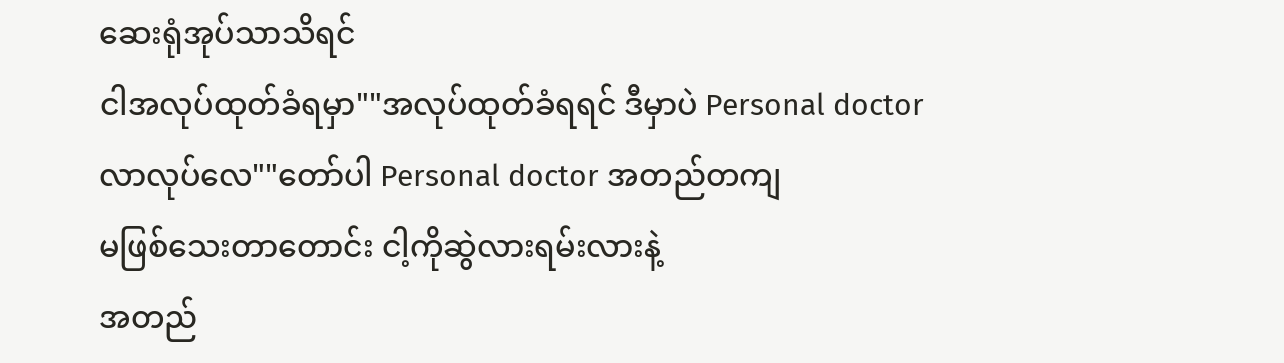ဆေးရုံအုပ်သာသိရင်
ငါအလုပ်ထုတ်ခံရမှာ""အလုပ်ထုတ်ခံရရင် ဒီမှာပဲ Personal doctor
လာလုပ်လေ""တော်ပါ Personal doctor အတည်တကျ
မဖြစ်သေးတာတောင်း ငါ့ကိုဆွဲလားရမ်းလားနဲ့
အတည်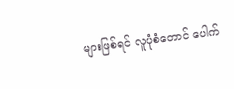များဖြစ်ရင် လူပုံစံတောင် ပေါက်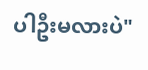ပါဦးမလားပဲ"